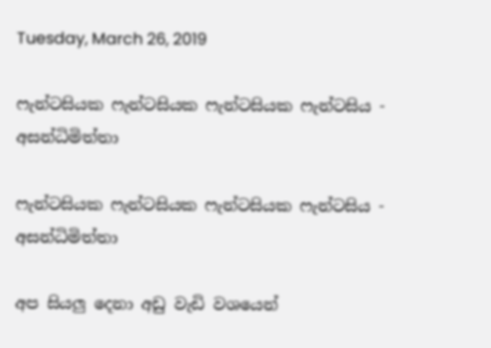Tuesday, March 26, 2019

ෆැන්ටසියක ෆැන්ටසියක ෆැන්ටසියක ෆැන්ටසිය - අසන්ධිමිත්තා

ෆැන්ටසියක ෆැන්ටසියක ෆැන්ටසියක ෆැන්ටසිය - අසන්ධිමිත්තා

අප සියලු දෙනා අඩු වැඩි වශයෙන්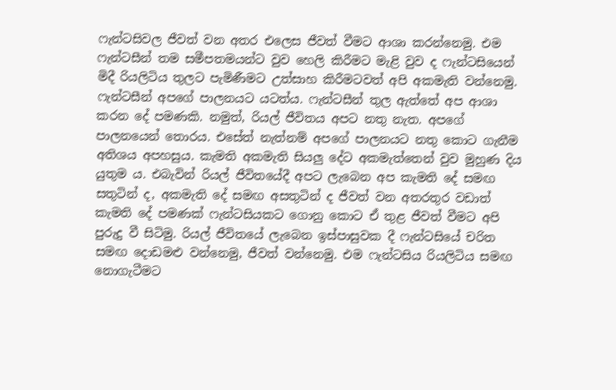ෆැන්ටසිවල ජීවත් වන අතර එලෙස ජීවත් වීමට ආශා කරන්නෙමු. එම ෆැන්ටසීන් තම සමීපතමයන්ට වුව හෙලි කිරීමට මැළි වුව ද ෆැන්ටසියෙන් මිදී රියලිටිය තුලට පැමිණීමට උත්සාහ කිරීමටවත් අපි අකමැති වන්නෙමු. ෆැන්ටසීන් අපගේ පාලනයට යටත්ය. ෆැන්ටසීන් තුල ඇත්තේ අප ආශා කරන දේ පමණකි. නමුත්, රියල් ජීවිතය අපට නතු නැත. අපගේ පාලනයෙන් තොරය. එසේත් නැත්නම් අපගේ පාලනයට නතු කොට ගැනීම අතිශය අපහසුය. කැමති අකමැති සියලු දේට අකමැත්තෙන් වුව මුහුණ දිය යුතුම ය. එබැවින් රියල් ජීවිතයේදී අපට ලැබෙන අප කැමති දේ සමඟ සතුටින් ද, අකමැති දේ සමඟ අසතුටින් ද ජීවත් වන අතරතුර වඩාත් කැමති දේ පමණක් ෆැන්ටසියකට ගොනු කොට ඒ තුළ ජීවත් වීමට අපි පුරුදු වී සිටිමු. රියල් ජීවිතයේ ලැබෙන ඉස්පාසුවක දී ෆැන්ටසියේ චරිත සමඟ දොඩමළු වන්නෙමු, ජීවත් වන්නෙමු. එම ෆැන්ටසිය රියලිටිය සමඟ නොගැටීමට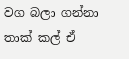වග බලා ගන්නා තාක් කල් ඒ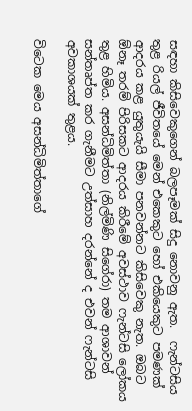සඳහා කිසිවෙකුගෙන් බලපෑමක් සිදු නොවනු ඇත.  ෆැන්ටසිය තුළ රියල් ජීවිතයේ මෙන් එකෙකුට හෝ එකියෙකුට පමණක් ආදරය කළ යුතුයැයි සීමා පනවන්නට කිසිවෙකු නැත. ඔබට ඕනෑ තරම් පිරිසකට ආදරය කිරීමේ අවස්ථාව ෆැන්ටසි ලෝකය තුළ හිමිය. අසන්ධිමිත්තා (නිල්මිණි සිගේරා) තම ආශාවන් සන්තෘප්ත කර ගැනීමට උත්සාහ දරන්නේ ද එවන් ෆැන්ටසි අවකාශයක් තුළය.

විටෙක මෙය අසන්ධිමිත්තාගේ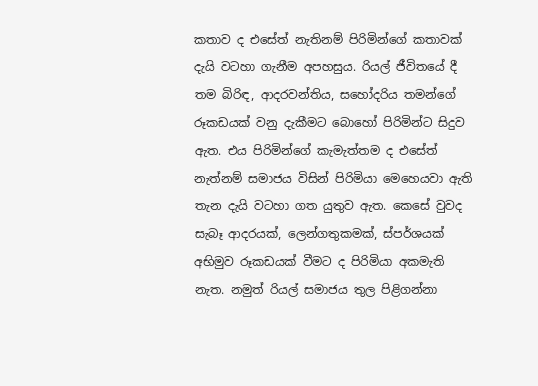කතාව ද එසේත් නැතිනම් පිරිමින්ගේ කතාවක් දැයි වටහා ගැනීම අපහසුය. රියල් ජීවිතයේ දී තම බිරිඳ, ආදරවන්තිය, සහෝදරිය තමන්ගේ රූකඩයක් වනු දැකීමට බොහෝ පිරිමින්ට සිදුව ඇත. එය පිරිමින්ගේ කැමැත්තම ද එසේත් නැත්නම් සමාජය විසින් පිරිමියා මෙහෙයවා ඇති තැන දැයි වටහා ගත යුතුව ඇත. කෙසේ වුවද සැබෑ ආදරයක්, ලෙන්ගතුකමක්, ස්පර්ශයක් අභිමුව රූකඩයක් වීමට ද පිරිමියා අකමැති නැත. නමුත් රියල් සමාජය තුල පිළිගන්නා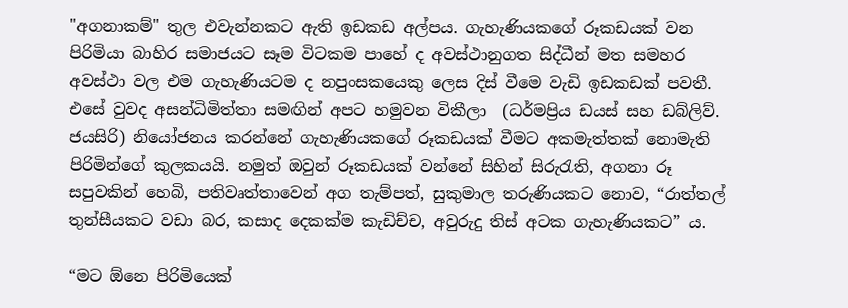"අගනාකම්" තුල එවැන්නකට ඇති ඉඩකඩ අල්පය. ගැහැණියකගේ රූකඩයක් වන පිරිමියා බාහිර සමාජයට සෑම විටකම පාහේ ද අවස්ථානුගත සිද්ධීන් මත සමහර අවස්ථා වල එම ගැහැණියටම ද නපුංසකයෙකු ලෙස දිස් වීමෙ වැඩි ඉඩකඩක් පවතී. එසේ වුවද අසන්ධිමිත්තා සමඟින් අපට හමුවන විකීලා  (ධර්මප්‍රිය ඩයස් සහ ඩබ්ලිව්. ජයසිරි) නියෝජනය කරන්නේ ගැහැණියකගේ රූකඩයක් වීමට අකමැත්තක් නොමැති පිරිමින්ගේ කුලකයයි. නමුත් ඔවුන් රූකඩයක් වන්නේ සිහින් සිරුරැති, අගනා රූ සපුවකින් හෙබි, පතිවෘත්තාවෙන් අග තැම්පත්, සුකුමාල තරුණියකට නොව, “රාත්තල් තුන්සීයකට වඩා බර, කසාද දෙකක්ම කැඩිච්ච, අවුරුදු තිස් අටක ගැහැණියකට” ය.

“මට ඕනෙ පිරිමියෙක්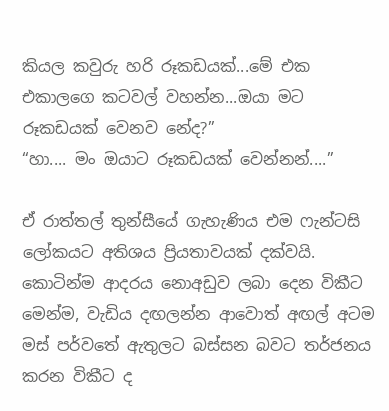කියල කවුරු හරි රූකඩයක්...මේ එක එකාලගෙ කටවල් වහන්න...ඔයා මට රූකඩයක් වෙනව නේද?”
“හා.... මං ඔයාට රූකඩයක් වෙන්නන්....”

ඒ රාත්තල් තුන්සීයේ ගැහැණිය එම ෆැන්ටසි ලෝකයට අතිශය ප්‍රියතාවයක් දක්වයි. කොටින්ම ආදරය නොඅඩුව ලබා දෙන විකීට මෙන්ම, වැඩිය දඟලන්න ආවොත් අඟල් අටම මස් පර්වතේ ඇතුලට බස්සන බවට තර්ජනය කරන විකීට ද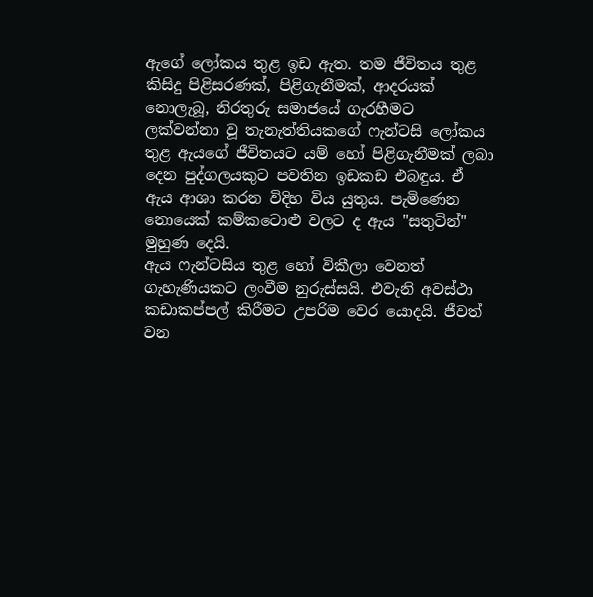ඇගේ ලෝකය තුළ ඉඩ ඇත. තම ජීවිතය තුළ කිසිදු පිළිසරණක්, පිළිගැනීමක්, ආදරයක් නොලැබූ, නිරතුරු සමාජයේ ගැරහීමට ලක්වන්නා වූ තැනැත්තියකගේ ෆැන්ටසි ලෝකය තුළ ඇයගේ ජීවිතයට යම් හෝ පිළිගැනීමක් ලබා දෙන පුද්ගලයකුට පවතින ඉඩකඩ එබඳුය. ඒ ඇය ආශා කරන විදිහ විය යුතුය. පැමිණෙන නොයෙක් කම්කටොළු වලට ද ඇය "සතුටින්" මුහුණ දෙයි.
ඇය ෆැන්ටසිය තුළ හෝ විකීලා වෙනත් ගැහැණියකට ලංවීම නුරුස්සයි. එවැනි අවස්ථා කඩාකප්පල් කිරීමට උපරිම වෙර යොදයි. ජීවත් වන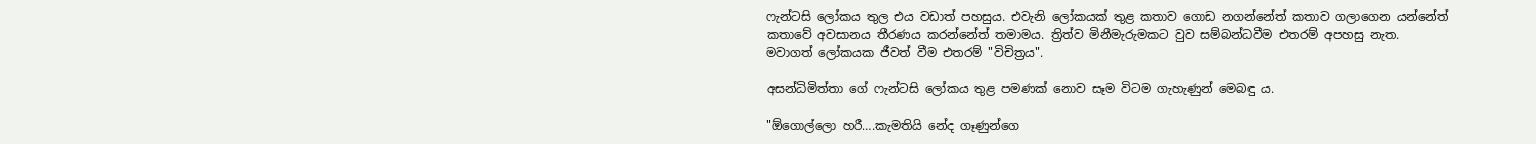ෆැන්ටසි ලෝකය තුල එය වඩාත් පහසුය. එවැනි ලෝකයක් තුළ කතාව ගොඩ නගන්නේත් කතාව ගලාගෙන යන්නේත් කතාවේ අවසානය තීරණය කරන්නේත් තමාමය. ත්‍රිත්ව මිනීමැරුමකට වුව සම්බන්ධවීම එතරම් අපහසු නැත. මවාගත් ලෝකයක ජීවත් වීම එතරම් "විචිත්‍රය".

අසන්ධිමිත්තා ගේ ෆැන්ටසි ලෝකය තුළ පමණක් නොව සෑම විටම ගැහැණුන් මෙබඳු ය.

"ඕගොල්ලො හරී….කැමතියි නේද ගෑණුන්ගෙ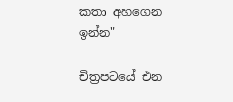කතා අහගෙන ඉන්න"

චිත්‍රපටයේ එන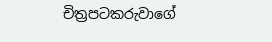චිත්‍රපටකරුවාගේ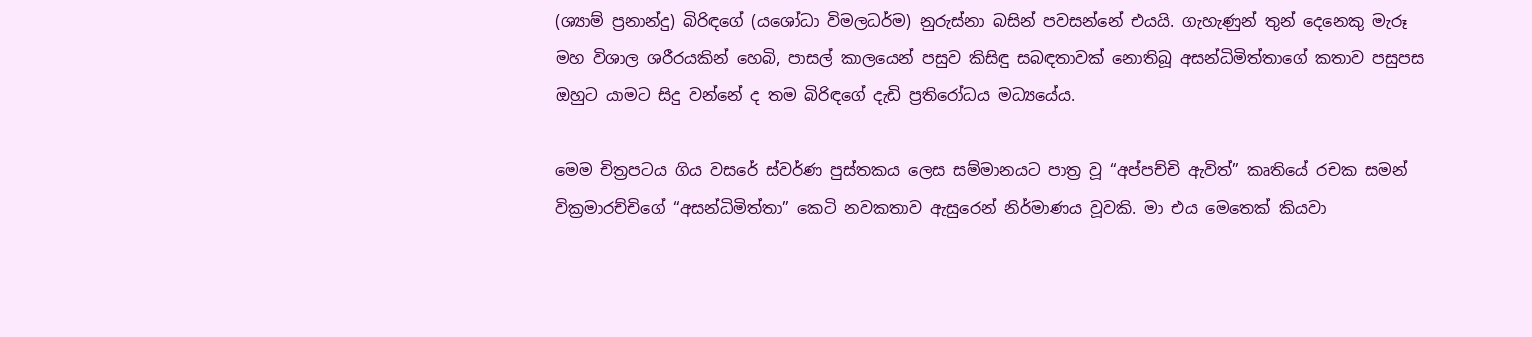(ශ්‍යාම් ප්‍රනාන්දු) බිරිඳගේ (යශෝධා විමලධර්ම) නුරුස්නා බසින් පවසන්නේ එයයි. ගැහැණුන් තුන් දෙනෙකු මැරූ මහ විශාල ශරීරයකින් හෙබි, පාසල් කාලයෙන් පසුව කිසිඳු සබඳතාවක් නොතිබූ අසන්ධිමිත්තාගේ කතාව පසුපස ඔහුට යාමට සිදු වන්නේ ද තම බිරිඳගේ දැඩි ප්‍රතිරෝධය මධ්‍යයේය.

මෙම චිත්‍රපටය ගිය වසරේ ස්වර්ණ පුස්තකය ලෙස සම්මානයට පාත්‍ර වූ “අප්පච්චි ඇවිත්” කෘතියේ රචක සමන් වික්‍රමාරච්චිගේ “අසන්ධිමිත්තා” කෙටි නවකතාව ඇසුරෙන් නිර්මාණය වූවකි. මා එය මෙතෙක් කියවා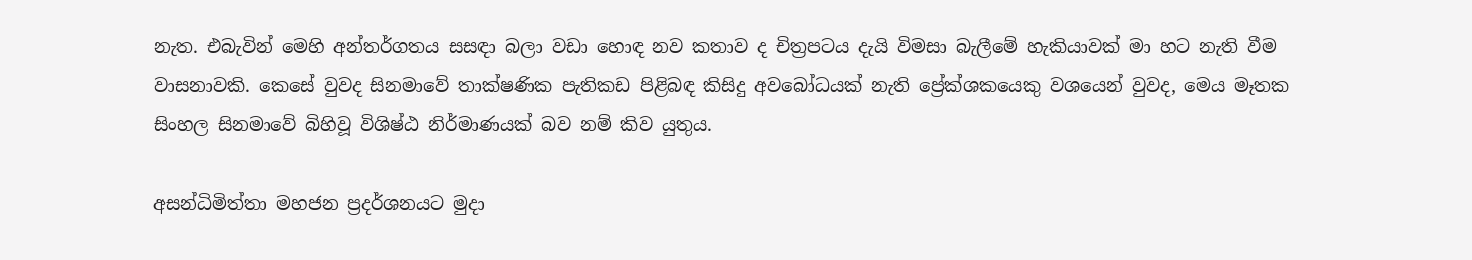නැත. එබැවින් මෙහි අන්තර්ගතය සසඳා බලා වඩා හොඳ නව කතාව ද චිත්‍රපටය දැයි විමසා බැලීමේ හැකියාවක් මා හට නැති වීම වාසනාවකි. කෙසේ වුවද සිනමාවේ තාක්ෂණික පැතිකඩ පිළිබඳ කිසිදු අවබෝධයක් නැති ප්‍රේක්ශකයෙකු වශයෙන් වුවද, මෙය මෑතක සිංහල සිනමාවේ බිහිවූ විශිෂ්ඨ නිර්මාණයක් බව නම් කිව යුතුය.

අසන්ධිමිත්තා මහජන ප්‍රදර්ශනයට මුදා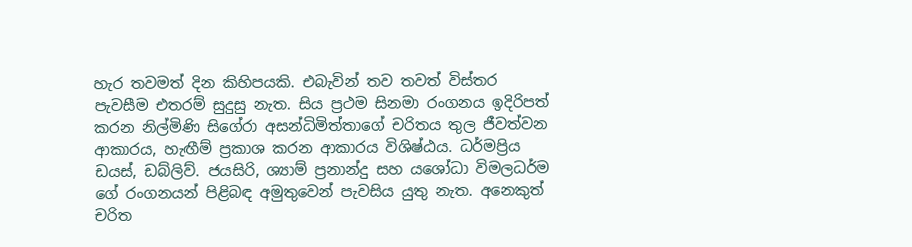හැර තවමත් දින කිහිපයකි. එබැවින් තව තවත් විස්තර පැවසීම එතරම් සුදුසු නැත. සිය ප්‍රථම සිනමා රංගනය ඉදිරිපත් කරන නිල්මිණි සිගේරා අසන්ධිමිත්තාගේ චරිතය තුල ජීවත්වන ආකාරය, හැඟීම් ප්‍රකාශ කරන ආකාරය විශිෂ්ඨය. ධර්මප්‍රිය ඩයස්, ඩබ්ලිව්. ජයසිරි, ශ්‍යාම් ප්‍රනාන්දු සහ යශෝධා විමලධර්ම ගේ රංගනයන් පිළිබඳ අමුතුවෙන් පැවසිය යුතු නැත. අනෙකුත් චරිත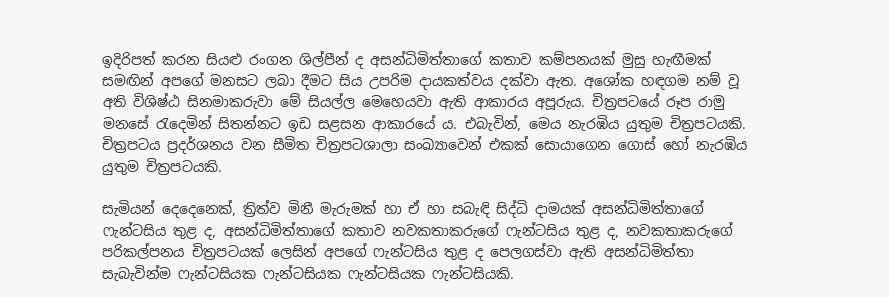ඉදිරිපත් කරන සියළු රංගන ශිල්පීන් ද අසන්ධිමිත්තාගේ කතාව කම්පනයක් මුසු හැඟීමක් සමඟින් අපගේ මනසට ලබා දීමට සිය උපරිම දායකත්වය දක්වා ඇත. අශෝක හඳගම නම් වූ අති විශිෂ්ඨ සිනමාකරුවා මේ සියල්ල මෙහෙයවා ඇති ආකාරය අපූරුය. චිත්‍රපටයේ රූප රාමු මනසේ රැදෙමින් සිතන්නට ඉඩ සළසන ආකාරයේ ය. එබැවින්, මෙය නැරඹිය යුතුම චිත්‍රපටයකි. චිත්‍රපටය ප්‍රදර්ශනය වන සීමිත චිත්‍රපටශාලා සංඛ්‍යාවෙන් එකක් සොයාගෙන ගොස් හෝ නැරඹිය යුතුම චිත්‍රපටයකි.

සැමියන් දෙදෙනෙක්, ත්‍රිත්ව මිනී මැරුමක් හා ඒ හා සබැඳි සිද්ධි දාමයක් අසන්ධිමිත්තාගේ ෆැන්ටසිය තුළ ද, අසන්ධිමිත්තාගේ කතාව නවකතාකරුගේ ෆැන්ටසිය තුළ ද, නවකතාකරුගේ පරිකල්පනය චිත්‍රපටයක් ලෙසින් අපගේ ෆැන්ටසිය තුළ ද පෙලගස්වා ඇති අසන්ධිමිත්තා සැබැවින්ම ෆැන්ටසියක ෆැන්ටසියක ෆැන්ටසියක ෆැන්ටසියකි.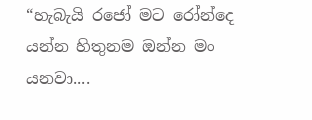“හැබැයි රජෝ මට රෝන්දෙ යන්න හිතුනම ඔන්න මං යනවා....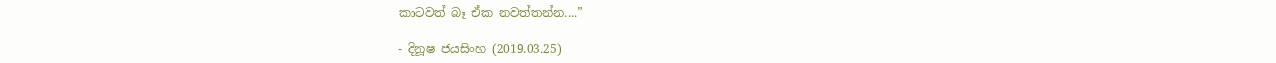කාටවත් බෑ ඒක නවත්තන්න....”

- දිනූෂ ජයසිංහ (2019.03.25)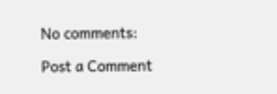No comments:

Post a Comment